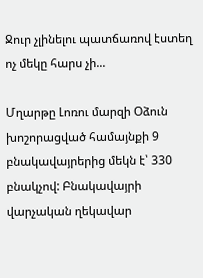Ջուր չլինելու պատճառով էստեղ ոչ մեկը հարս չի...

Մղարթը Լոռու մարզի Օձուն խոշորացված համայնքի 9 բնակավայրերից մեկն է՝ 330 բնակչով: Բնակավայրի վարչական ղեկավար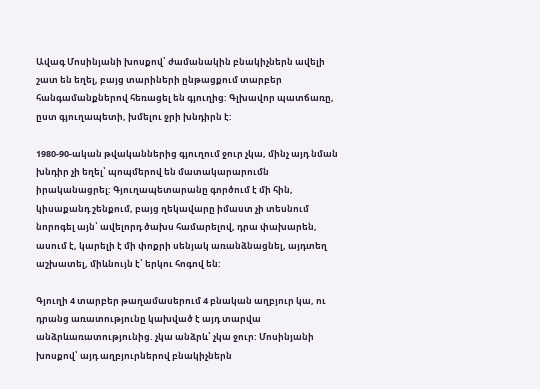Ավագ Մոսինյանի խոսքով՝ ժամանակին բնակիչներն ավելի շատ են եղել, բայց տարիների ընթացքում տարբեր հանգամանքներով հեռացել են գյուղից: Գլխավոր պատճառը, ըստ գյուղապետի, խմելու ջրի խնդիրն է:

1980-90-ական թվականներից գյուղում ջուր չկա, մինչ այդ նման խնդիր չի եղել՝ պոպմերով են մատակարարումն իրականացրել: Գյուղապետարանը գործում է մի հին, կիսաքանդ շենքում, բայց ղեկավարը իմաստ չի տեսնում նորոգել այն՝ ավելորդ ծախս համարելով, դրա փախարեն, ասում է, կարելի է մի փոքրի սենյակ առանձնացնել, այդտեղ աշխատել, միևնույն է՝ երկու հոգով են:

Գյուղի 4 տարբեր թաղամասերում 4 բնական աղբյուր կա, ու դրանց առատությունը կախված է այդ տարվա անձրևառատությունից. չկա անձրև՝ չկա ջուր: Մոսինյանի խոսքով՝ այդ աղբյուրներով բնակիչներն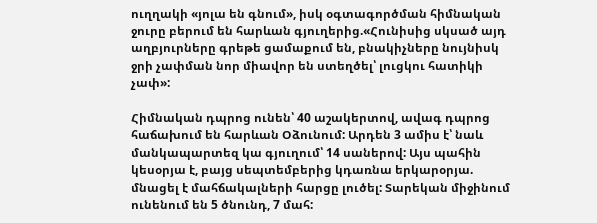ուղղակի «յոլա են գնում», իսկ օգտագործման հիմնական ջուրը բերում են հարևան գյուղերից.«Հունիսից սկսած այդ աղբյուրները գրեթե ցամաքում են, բնակիչները նույնիսկ ջրի չափման նոր միավոր են ստեղծել՝ լուցկու հատիկի չափ»:

Հիմնական դպրոց ունեն՝ 40 աշակերտով, ավագ դպրոց հաճախում են հարևան Օձունում: Արդեն 3 ամիս է՝ նաև մանկապարտեզ կա գյուղում՝ 14 սաներով: Այս պահին կեսօրյա է, բայց սեպտեմբերից կդառնա երկարօրյա. մնացել է մահճակալների հարցը լուծել: Տարեկան միջինում ունենում են 5 ծնունդ, 7 մահ: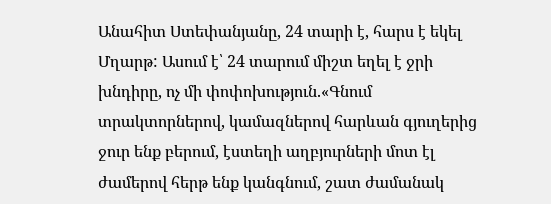Անահիտ Ստեփանյանը, 24 տարի է, հարս է եկել Մղարթ: Ասում է՝ 24 տարում միշտ եղել է ջրի խնդիրը, ոչ մի փոփոխություն.«Գնում տրակտորներով, կամազներով հարևան գյուղերից ջուր ենք բերում, էստեղի աղբյուրների մոտ էլ ժամերով հերթ ենք կանգնում, շատ ժամանակ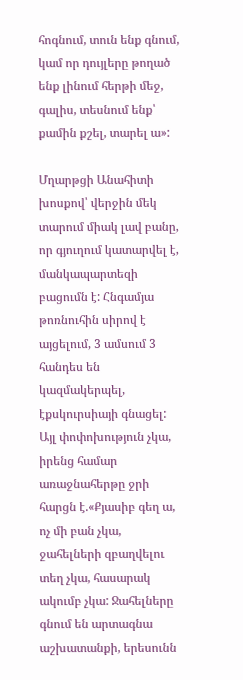հոգնում, տուն ենք գնում, կամ որ դույլերը թողած ենք լինում հերթի մեջ, գալիս, տեսնում ենք՝ քամին քշել, տարել ա»:

Մղարթցի Անահիտի խոսքով՝ վերջին մեկ տարում միակ լավ բանը, որ գյուղում կատարվել է, մանկապարտեզի բացումն է: Հնգամյա թոռնուհին սիրով է այցելում, 3 ամսում 3 հանդես են կազմակերպել, էքսկուրսիայի գնացել: Այլ փոփոխություն չկա, իրենց համար առաջնահերթը ջրի հարցն է.«Քյասիբ գեղ ա, ոչ մի բան չկա, ջահելների զբաղվելու տեղ չկա, հասարակ ակումբ չկա: Ջահելները գնում են արտագնա աշխատանքի, երեսունն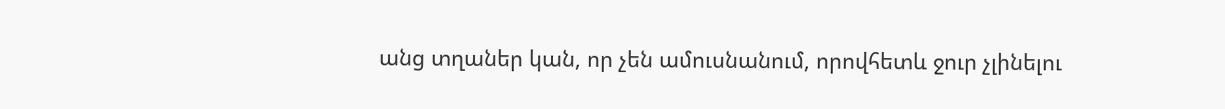անց տղաներ կան, որ չեն ամուսնանում, որովհետև ջուր չլինելու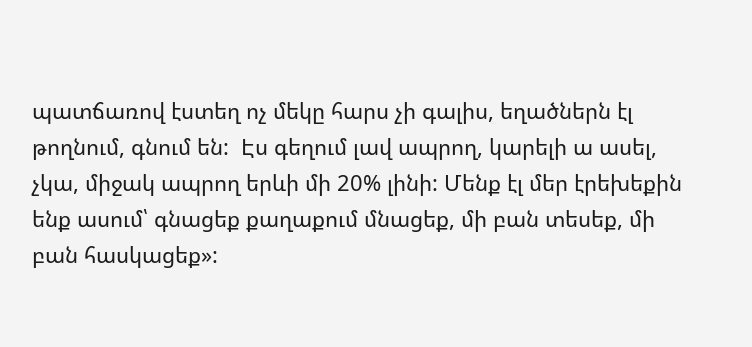պատճառով էստեղ ոչ մեկը հարս չի գալիս, եղածներն էլ թողնում, գնում են:  Էս գեղում լավ ապրող, կարելի ա ասել, չկա, միջակ ապրող երևի մի 20% լինի: Մենք էլ մեր էրեխեքին ենք ասում՝ գնացեք քաղաքում մնացեք, մի բան տեսեք, մի բան հասկացեք»: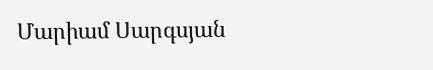Մարիամ Սարգսյան